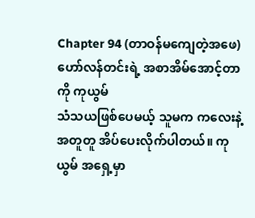Chapter 94 (တာဝန်မကျေတဲ့အဖေ)
ဟော်လန်တင်းရဲ့ အစာအိမ်အောင့်တာကို ကုယွမ်
သံသယဖြစ်ပေမယ့် သူမက ကလေးနဲ့အတူတူ အိပ်ပေးလိုက်ပါတယ်။ ကုယွမ် အရှေ့မှာ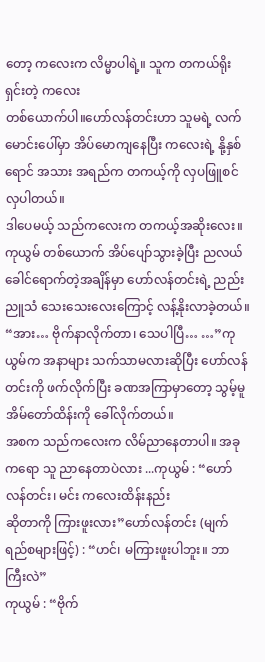တော့ ကလေးက လိမ္မာပါရဲ့။ သူက တကယ်ရိုးရှင်းတဲ့ ကလေး
တစ်ယောက်ပါ။ဟော်လန်တင်းဟာ သူမရဲ့ လက်မောင်းပေါ်မှာ အိပ်မောကျနေပြီး ကလေးရဲ့ နို့နှစ်ရောင် အသား အရည်က တကယ့်ကို လှပဖြူစင်လှပါတယ်။
ဒါပေမယ့် သည်ကလေးက တကယ့်အဆိုးလေး။
ကုယွမ် တစ်ယောက် အိပ်ပျော်သွားခဲ့ပြီး ညလယ်
ခေါင်ရောက်တဲ့အချိန်မှာ ဟော်လန်တင်းရဲ့ ညည်းညူသံ သေးသေးလေးကြောင့် လန့်နိုးလာခဲ့တယ်။
“အား… ဗိုက်နာလိုက်တာ၊ သေပါပြီ… …”ကုယွမ်က အနာများ သက်သာမလားဆိုပြီး ဟော်လန်တင်းကို ဖက်လိုက်ပြီး ခဏအကြာမှာတော့ သွမ့်မူ အိမ်တော်ထိန်းကို ခေါ်လိုက်တယ်။
အစက သည်ကလေးက လိမ်ညာနေတာပါ။ အခု
ကရော သူ ညာနေတာပဲလား ...ကုယွမ် : “ဟော်လန်တင်း၊ မင်း ကလေးထိန်းနည်း
ဆိုတာကို ကြားဖူးလား”ဟော်လန်တင်း (မျက်ရည်စများဖြင့်) : “ဟင်၊ မကြားဖူးပါဘူး။ ဘာကြီးလဲ”
ကုယွမ် : “ဗိုက်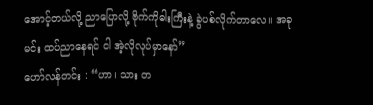အောင့်တယ်လို့ ညာပြောလို့ ဗိုက်ကိုဓါးကြီးနဲ့ ခွဲပစ်လိုက်တာလေ။ အခု မင်း ထပ်ညာနေရင် ငါ အဲ့လိုလုပ်မှာနော်”
ဟော်လန်တင်း : “ဟာ၊ သား တ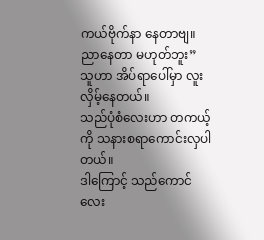ကယ်ဗိုက်နာ နေတာဗျ။ ညာနေတာ မဟုတ်ဘူး”
သူဟာ အိပ်ရာပေါ်မှာ လူးလှိမ့်နေတယ်။
သည်ပုံစံလေးဟာ တကယ့်ကို သနားစရာကောင်းလှပါတယ်။
ဒါကြောင့် သည်ကောင်လေး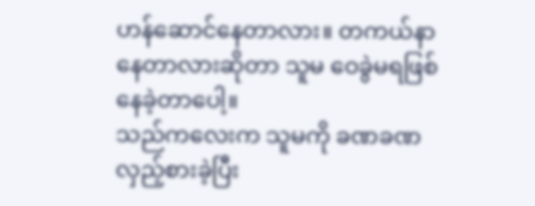ဟန်ဆောင်နေတာလား။ တကယ်နာနေတာလားဆိုတာ သူမ ဝေခွဲမရဖြစ်နေခဲ့တာပေါ့။
သည်ကလေးက သူမကို ခဏခဏလှည့်စားခဲ့ပြီး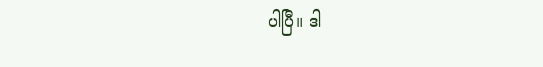ပါပြီ။ ဒါ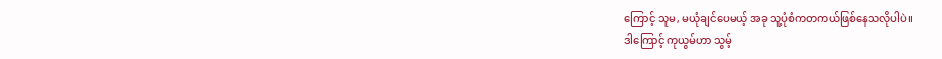ကြောင့် သူမ, မယုံချင်ပေမယ့် အခု သူ့ပုံစံကတကယ်ဖြစ်နေသလိုပါပဲ။
ဒါကြောင့် ကုယွမ်ဟာ သွမ့်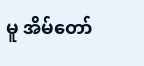မူ အိမ်တော်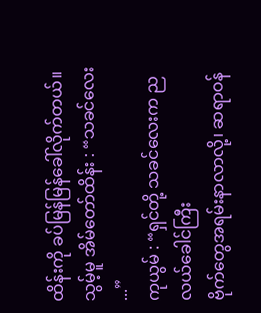ထိန်းကို ခပ်မြန်မြန်ခေါ်လိုက်တယ်။
သွမ့်မူ အိမ်တော်ထိန်း : “သခင်လေး ...”
ကုယွမ် : “ရှင်တို့ သခင်လေးက ညလယ်ခေါင်ကြီး
ဗိုက်တွေအရမ်းနာလာလို့၊ ဆရာဝန်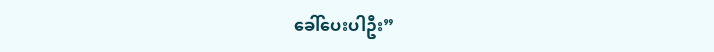ခေါ်ပေးပါဦး”